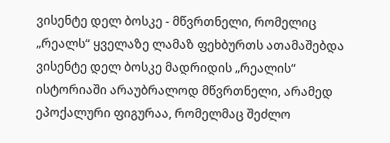ვისენტე დელ ბოსკე - მწვრთნელი, რომელიც „რეალს“ ყველაზე ლამაზ ფეხბურთს ათამაშებდა
ვისენტე დელ ბოსკე მადრიდის „რეალის“ ისტორიაში არაუბრალოდ მწვრთნელი, არამედ ეპოქალური ფიგურაა, რომელმაც შეძლო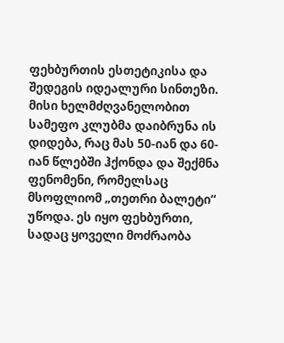ფეხბურთის ესთეტიკისა და შედეგის იდეალური სინთეზი. მისი ხელმძღვანელობით სამეფო კლუბმა დაიბრუნა ის დიდება, რაც მას 50-იან და 60-იან წლებში ჰქონდა და შექმნა ფენომენი, რომელსაც მსოფლიომ „თეთრი ბალეტი“ უწოდა. ეს იყო ფეხბურთი, სადაც ყოველი მოძრაობა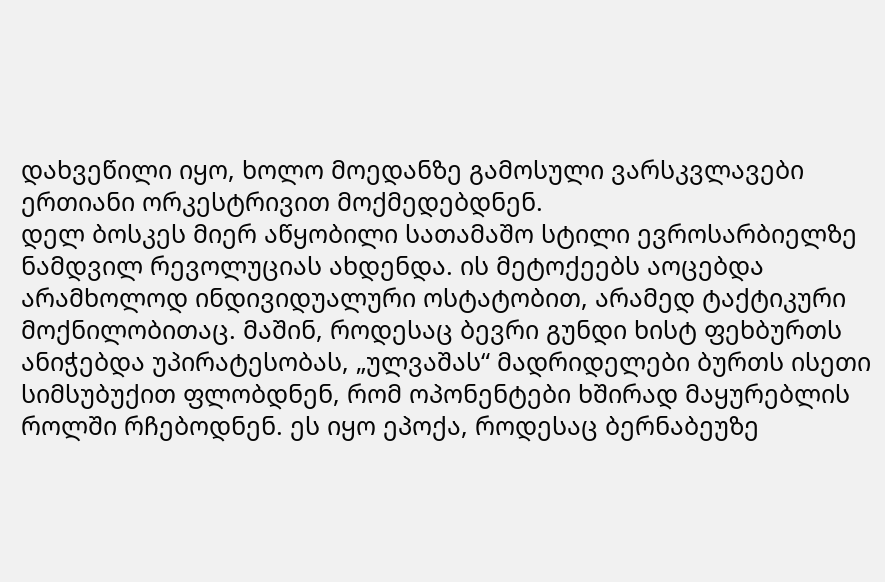დახვეწილი იყო, ხოლო მოედანზე გამოსული ვარსკვლავები ერთიანი ორკესტრივით მოქმედებდნენ.
დელ ბოსკეს მიერ აწყობილი სათამაშო სტილი ევროსარბიელზე ნამდვილ რევოლუციას ახდენდა. ის მეტოქეებს აოცებდა არამხოლოდ ინდივიდუალური ოსტატობით, არამედ ტაქტიკური მოქნილობითაც. მაშინ, როდესაც ბევრი გუნდი ხისტ ფეხბურთს ანიჭებდა უპირატესობას, „ულვაშას“ მადრიდელები ბურთს ისეთი სიმსუბუქით ფლობდნენ, რომ ოპონენტები ხშირად მაყურებლის როლში რჩებოდნენ. ეს იყო ეპოქა, როდესაც ბერნაბეუზე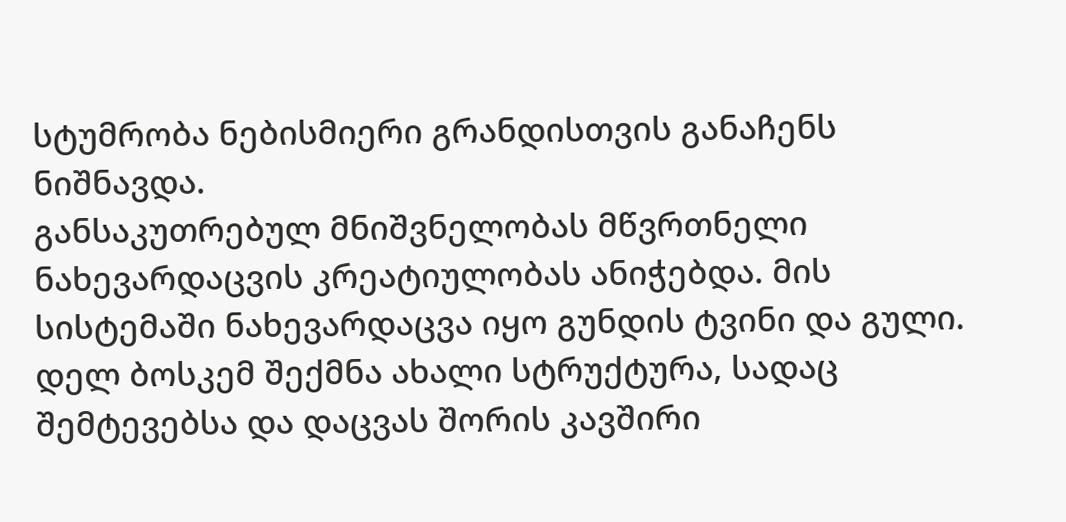სტუმრობა ნებისმიერი გრანდისთვის განაჩენს ნიშნავდა.
განსაკუთრებულ მნიშვნელობას მწვრთნელი ნახევარდაცვის კრეატიულობას ანიჭებდა. მის სისტემაში ნახევარდაცვა იყო გუნდის ტვინი და გული. დელ ბოსკემ შექმნა ახალი სტრუქტურა, სადაც შემტევებსა და დაცვას შორის კავშირი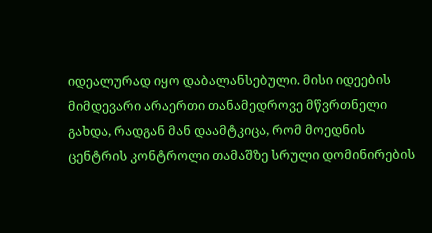იდეალურად იყო დაბალანსებული. მისი იდეების მიმდევარი არაერთი თანამედროვე მწვრთნელი გახდა, რადგან მან დაამტკიცა, რომ მოედნის ცენტრის კონტროლი თამაშზე სრული დომინირების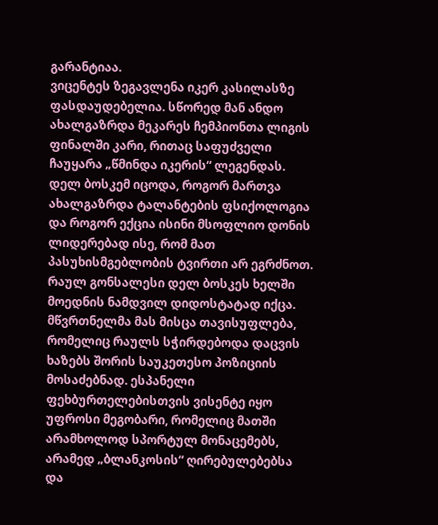გარანტიაა.
ვიცენტეს ზეგავლენა იკერ კასილასზე ფასდაუდებელია. სწორედ მან ანდო ახალგაზრდა მეკარეს ჩემპიონთა ლიგის ფინალში კარი, რითაც საფუძველი ჩაუყარა „წმინდა იკერის“ ლეგენდას. დელ ბოსკემ იცოდა, როგორ მართვა ახალგაზრდა ტალანტების ფსიქოლოგია და როგორ ექცია ისინი მსოფლიო დონის ლიდერებად ისე, რომ მათ პასუხისმგებლობის ტვირთი არ ეგრძნოთ.
რაულ გონსალესი დელ ბოსკეს ხელში მოედნის ნამდვილ დიდოსტატად იქცა. მწვრთნელმა მას მისცა თავისუფლება, რომელიც რაულს სჭირდებოდა დაცვის ხაზებს შორის საუკეთესო პოზიციის მოსაძებნად. ესპანელი ფეხბურთელებისთვის ვისენტე იყო უფროსი მეგობარი, რომელიც მათში არამხოლოდ სპორტულ მონაცემებს, არამედ „ბლანკოსის“ ღირებულებებსა და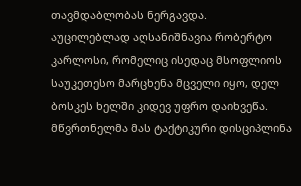თავმდაბლობას ნერგავდა.
აუცილებლად აღსანიშნავია რობერტო კარლოსი, რომელიც ისედაც მსოფლიოს საუკეთესო მარცხენა მცველი იყო, დელ ბოსკეს ხელში კიდევ უფრო დაიხვეწა. მწვრთნელმა მას ტაქტიკური დისციპლინა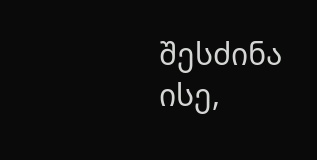შესძინა ისე,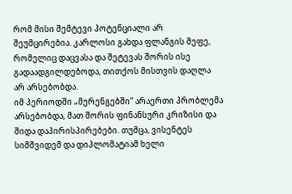რომ მისი შემტევი პოტენციალი არ შეუმცირებია. კარლოსი გახდა ფლანგის მეფე, რომელიც დაცვასა და შეტევას შორის ისე გადაადგილდებოდა, თითქოს მისთვის დაღლა არ არსებობდა.
იმ პერიოდში „მერენგებში“ არაერთი პრობლემა არსებობდა, მათ შორის ფინანსური კრიზისი და შიდა დაპირისპირებები. თუმცა, ვისენტეს სიმშვიდემ და დიპლომატიამ ხელი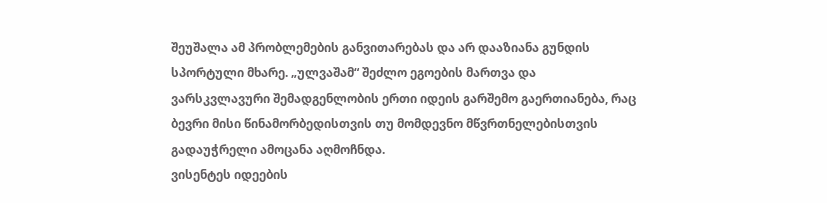შეუშალა ამ პრობლემების განვითარებას და არ დააზიანა გუნდის სპორტული მხარე. „ულვაშამ“ შეძლო ეგოების მართვა და ვარსკვლავური შემადგენლობის ერთი იდეის გარშემო გაერთიანება, რაც ბევრი მისი წინამორბედისთვის თუ მომდევნო მწვრთნელებისთვის გადაუჭრელი ამოცანა აღმოჩნდა.
ვისენტეს იდეების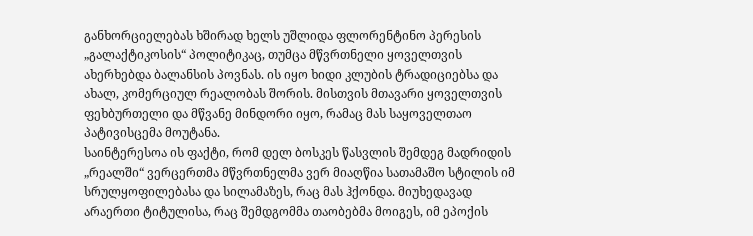განხორციელებას ხშირად ხელს უშლიდა ფლორენტინო პერესის „გალაქტიკოსის“ პოლიტიკაც, თუმცა მწვრთნელი ყოველთვის ახერხებდა ბალანსის პოვნას. ის იყო ხიდი კლუბის ტრადიციებსა და ახალ, კომერციულ რეალობას შორის. მისთვის მთავარი ყოველთვის ფეხბურთელი და მწვანე მინდორი იყო, რამაც მას საყოველთაო პატივისცემა მოუტანა.
საინტერესოა ის ფაქტი, რომ დელ ბოსკეს წასვლის შემდეგ მადრიდის „რეალში“ ვერცერთმა მწვრთნელმა ვერ მიაღწია სათამაშო სტილის იმ სრულყოფილებასა და სილამაზეს, რაც მას ჰქონდა. მიუხედავად არაერთი ტიტულისა, რაც შემდგომმა თაობებმა მოიგეს, იმ ეპოქის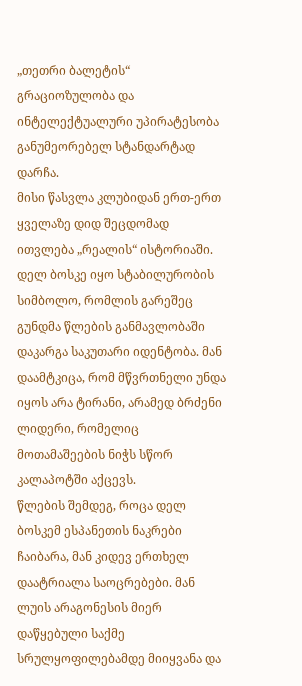„თეთრი ბალეტის“ გრაციოზულობა და ინტელექტუალური უპირატესობა განუმეორებელ სტანდარტად დარჩა.
მისი წასვლა კლუბიდან ერთ-ერთ ყველაზე დიდ შეცდომად ითვლება „რეალის“ ისტორიაში. დელ ბოსკე იყო სტაბილურობის სიმბოლო, რომლის გარეშეც გუნდმა წლების განმავლობაში დაკარგა საკუთარი იდენტობა. მან დაამტკიცა, რომ მწვრთნელი უნდა იყოს არა ტირანი, არამედ ბრძენი ლიდერი, რომელიც მოთამაშეების ნიჭს სწორ კალაპოტში აქცევს.
წლების შემდეგ, როცა დელ ბოსკემ ესპანეთის ნაკრები ჩაიბარა, მან კიდევ ერთხელ დაატრიალა საოცრებები. მან ლუის არაგონესის მიერ დაწყებული საქმე სრულყოფილებამდე მიიყვანა და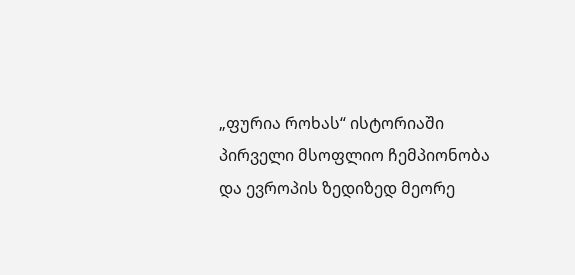„ფურია როხას“ ისტორიაში პირველი მსოფლიო ჩემპიონობა და ევროპის ზედიზედ მეორე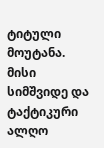ტიტული მოუტანა. მისი სიმშვიდე და ტაქტიკური ალღო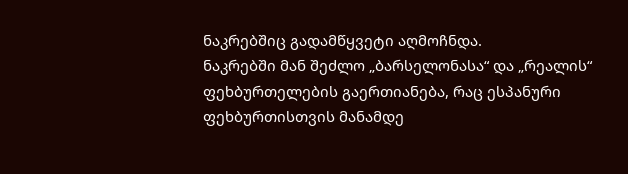ნაკრებშიც გადამწყვეტი აღმოჩნდა.
ნაკრებში მან შეძლო „ბარსელონასა“ და „რეალის“ ფეხბურთელების გაერთიანება, რაც ესპანური ფეხბურთისთვის მანამდე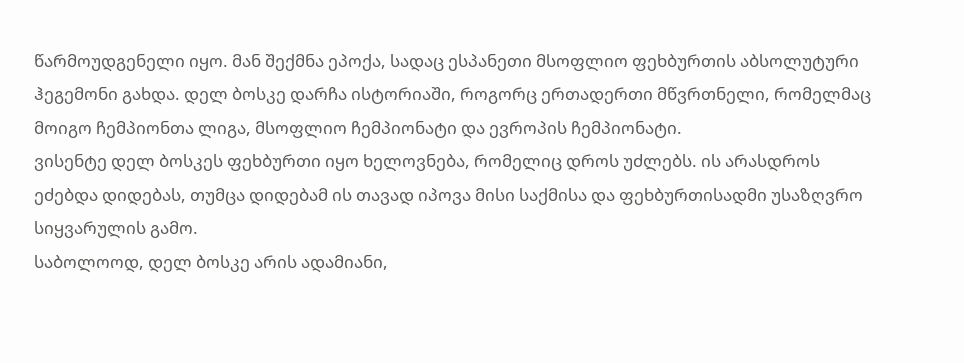წარმოუდგენელი იყო. მან შექმნა ეპოქა, სადაც ესპანეთი მსოფლიო ფეხბურთის აბსოლუტური ჰეგემონი გახდა. დელ ბოსკე დარჩა ისტორიაში, როგორც ერთადერთი მწვრთნელი, რომელმაც მოიგო ჩემპიონთა ლიგა, მსოფლიო ჩემპიონატი და ევროპის ჩემპიონატი.
ვისენტე დელ ბოსკეს ფეხბურთი იყო ხელოვნება, რომელიც დროს უძლებს. ის არასდროს ეძებდა დიდებას, თუმცა დიდებამ ის თავად იპოვა მისი საქმისა და ფეხბურთისადმი უსაზღვრო სიყვარულის გამო.
საბოლოოდ, დელ ბოსკე არის ადამიანი,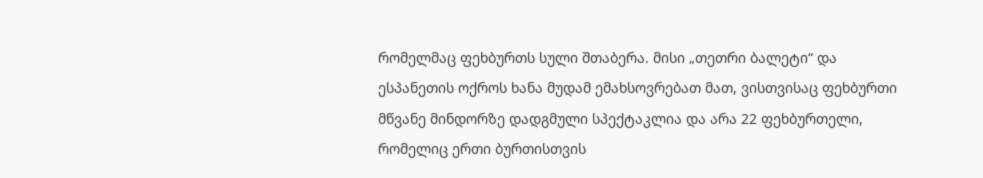რომელმაც ფეხბურთს სული შთაბერა. მისი „თეთრი ბალეტი“ და ესპანეთის ოქროს ხანა მუდამ ემახსოვრებათ მათ, ვისთვისაც ფეხბურთი მწვანე მინდორზე დადგმული სპექტაკლია და არა 22 ფეხბურთელი, რომელიც ერთი ბურთისთვის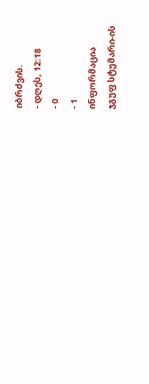იბრძვის.
- დღეს, 12:18
- 0
- 1
ინფორმაცია
ჯგუფ სტუმარი-ის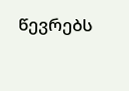წევრებს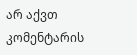არ აქვთ კომენტარის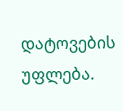დატოვების უფლება.